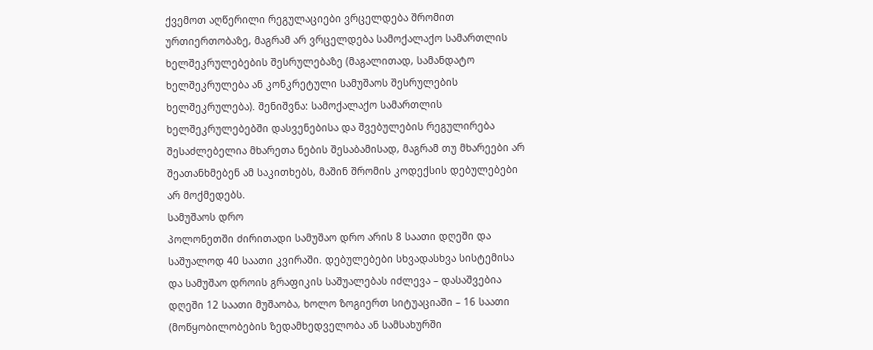ქვემოთ აღწერილი რეგულაციები ვრცელდება შრომით ურთიერთობაზე, მაგრამ არ ვრცელდება სამოქალაქო სამართლის ხელშეკრულებების შესრულებაზე (მაგალითად, სამანდატო ხელშეკრულება ან კონკრეტული სამუშაოს შესრულების ხელშეკრულება). შენიშვნა: სამოქალაქო სამართლის ხელშეკრულებებში დასვენებისა და შვებულების რეგულირება შესაძლებელია მხარეთა ნების შესაბამისად, მაგრამ თუ მხარეები არ შეათანხმებენ ამ საკითხებს, მაშინ შრომის კოდექსის დებულებები არ მოქმედებს.
სამუშაოს დრო
პოლონეთში ძირითადი სამუშაო დრო არის 8 საათი დღეში და საშუალოდ 40 საათი კვირაში. დებულებები სხვადასხვა სისტემისა და სამუშაო დროის გრაფიკის საშუალებას იძლევა – დასაშვებია დღეში 12 საათი მუშაობა, ხოლო ზოგიერთ სიტუაციაში – 16 საათი (მოწყობილობების ზედამხედველობა ან სამსახურში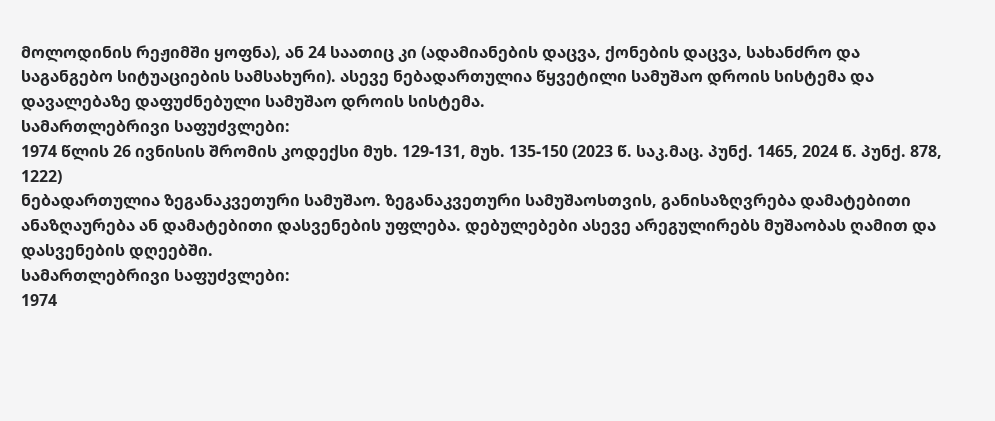მოლოდინის რეჟიმში ყოფნა), ან 24 საათიც კი (ადამიანების დაცვა, ქონების დაცვა, სახანძრო და საგანგებო სიტუაციების სამსახური). ასევე ნებადართულია წყვეტილი სამუშაო დროის სისტემა და დავალებაზე დაფუძნებული სამუშაო დროის სისტემა.
სამართლებრივი საფუძვლები:
1974 წლის 26 ივნისის შრომის კოდექსი მუხ. 129-131, მუხ. 135-150 (2023 წ. საკ.მაც. პუნქ. 1465, 2024 წ. პუნქ. 878, 1222)
ნებადართულია ზეგანაკვეთური სამუშაო. ზეგანაკვეთური სამუშაოსთვის, განისაზღვრება დამატებითი ანაზღაურება ან დამატებითი დასვენების უფლება. დებულებები ასევე არეგულირებს მუშაობას ღამით და დასვენების დღეებში.
სამართლებრივი საფუძვლები:
1974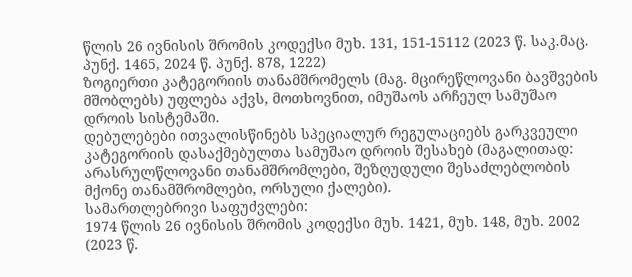წლის 26 ივნისის შრომის კოდექსი მუხ. 131, 151-15112 (2023 წ. საკ.მაც. პუნქ. 1465, 2024 წ. პუნქ. 878, 1222)
ზოგიერთი კატეგორიის თანამშრომელს (მაგ. მცირეწლოვანი ბავშვების მშობლებს) უფლება აქვს, მოთხოვნით, იმუშაოს არჩეულ სამუშაო დროის სისტემაში.
დებულებები ითვალისწინებს სპეციალურ რეგულაციებს გარკვეული კატეგორიის დასაქმებულთა სამუშაო დროის შესახებ (მაგალითად: არასრულწლოვანი თანამშრომლები, შეზღუდული შესაძლებლობის მქონე თანამშრომლები, ორსული ქალები).
სამართლებრივი საფუძვლები:
1974 წლის 26 ივნისის შრომის კოდექსი მუხ. 1421, მუხ. 148, მუხ. 2002 (2023 წ.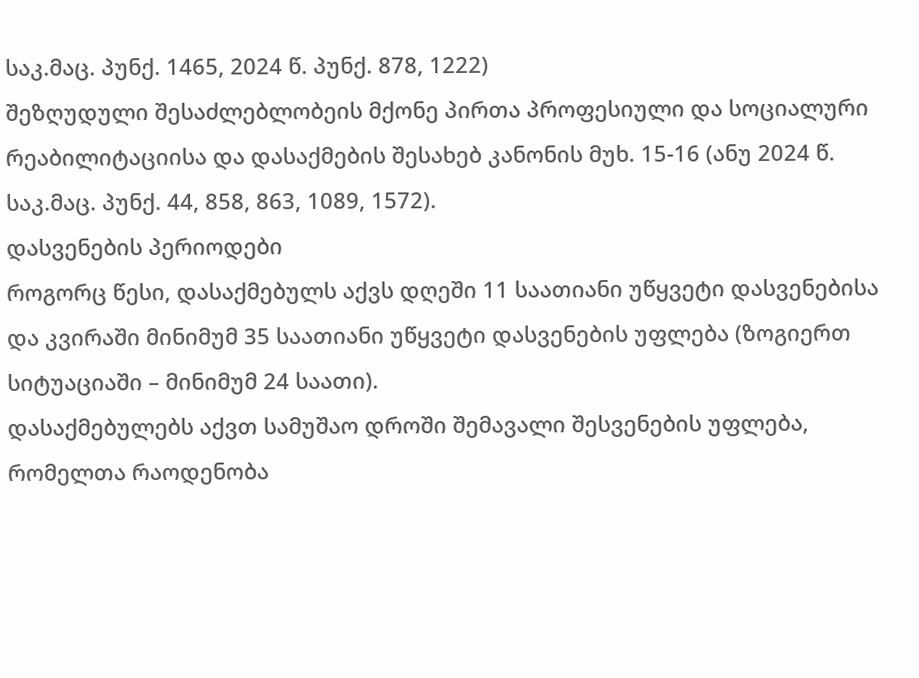საკ.მაც. პუნქ. 1465, 2024 წ. პუნქ. 878, 1222)
შეზღუდული შესაძლებლობეის მქონე პირთა პროფესიული და სოციალური რეაბილიტაციისა და დასაქმების შესახებ კანონის მუხ. 15-16 (ანუ 2024 წ. საკ.მაც. პუნქ. 44, 858, 863, 1089, 1572).
დასვენების პერიოდები
როგორც წესი, დასაქმებულს აქვს დღეში 11 საათიანი უწყვეტი დასვენებისა და კვირაში მინიმუმ 35 საათიანი უწყვეტი დასვენების უფლება (ზოგიერთ სიტუაციაში – მინიმუმ 24 საათი).
დასაქმებულებს აქვთ სამუშაო დროში შემავალი შესვენების უფლება, რომელთა რაოდენობა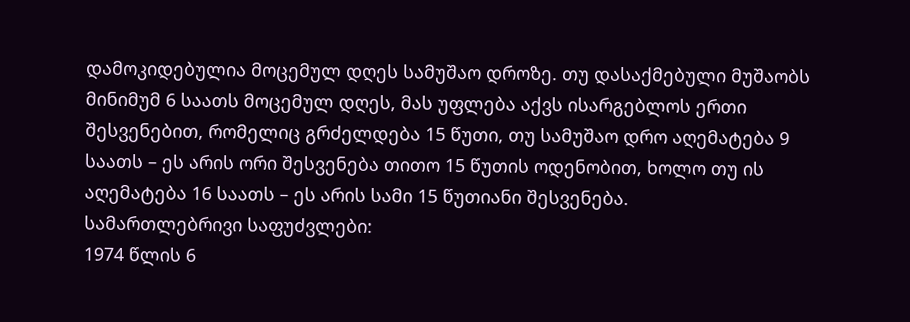დამოკიდებულია მოცემულ დღეს სამუშაო დროზე. თუ დასაქმებული მუშაობს მინიმუმ 6 საათს მოცემულ დღეს, მას უფლება აქვს ისარგებლოს ერთი შესვენებით, რომელიც გრძელდება 15 წუთი, თუ სამუშაო დრო აღემატება 9 საათს – ეს არის ორი შესვენება თითო 15 წუთის ოდენობით, ხოლო თუ ის აღემატება 16 საათს – ეს არის სამი 15 წუთიანი შესვენება.
სამართლებრივი საფუძვლები:
1974 წლის 6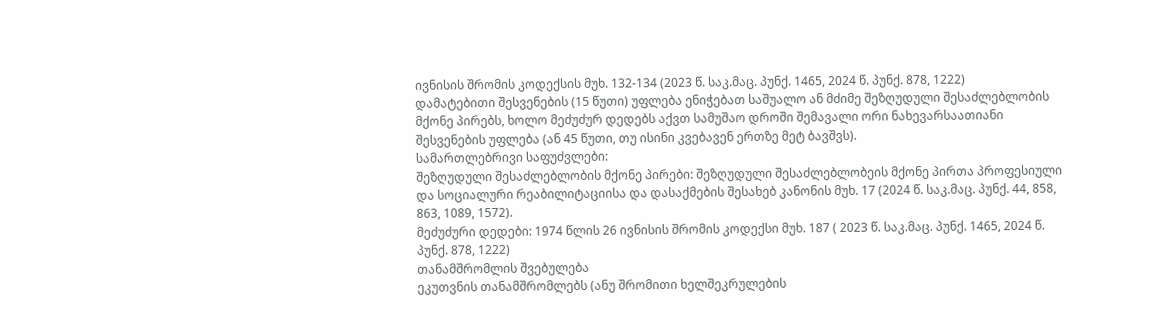ივნისის შრომის კოდექსის მუხ. 132-134 (2023 წ. საკ.მაც. პუნქ. 1465, 2024 წ. პუნქ. 878, 1222)
დამატებითი შესვენების (15 წუთი) უფლება ენიჭებათ საშუალო ან მძიმე შეზღუდული შესაძლებლობის მქონე პირებს, ხოლო მეძუძურ დედებს აქვთ სამუშაო დროში შემავალი ორი ნახევარსაათიანი შესვენების უფლება (ან 45 წუთი, თუ ისინი კვებავენ ერთზე მეტ ბავშვს).
სამართლებრივი საფუძვლები:
შეზღუდული შესაძლებლობის მქონე პირები: შეზღუდული შესაძლებლობეის მქონე პირთა პროფესიული და სოციალური რეაბილიტაციისა და დასაქმების შესახებ კანონის მუხ. 17 (2024 წ. საკ.მაც. პუნქ. 44, 858, 863, 1089, 1572).
მეძუძური დედები: 1974 წლის 26 ივნისის შრომის კოდექსი მუხ. 187 ( 2023 წ. საკ.მაც. პუნქ. 1465, 2024 წ. პუნქ. 878, 1222)
თანამშრომლის შვებულება
ეკუთვნის თანამშრომლებს (ანუ შრომითი ხელშეკრულების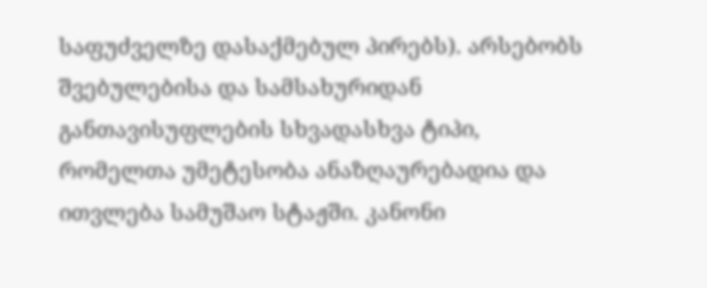საფუძველზე დასაქმებულ პირებს). არსებობს შვებულებისა და სამსახურიდან განთავისუფლების სხვადასხვა ტიპი, რომელთა უმეტესობა ანაზღაურებადია და ითვლება სამუშაო სტაჟში. კანონი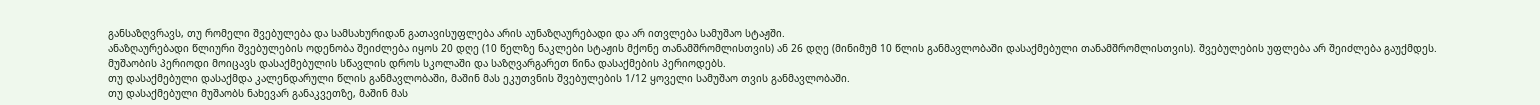განსაზღვრავს, თუ რომელი შვებულება და სამსახურიდან გათავისუფლება არის აუნაზღაურებადი და არ ითვლება სამუშაო სტაჟში.
ანაზღაურებადი წლიური შვებულების ოდენობა შეიძლება იყოს 20 დღე (10 წელზე ნაკლები სტაჟის მქონე თანამშრომლისთვის) ან 26 დღე (მინიმუმ 10 წლის განმავლობაში დასაქმებული თანამშრომლისთვის). შვებულების უფლება არ შეიძლება გაუქმდეს.
მუშაობის პერიოდი მოიცავს დასაქმებულის სწავლის დროს სკოლაში და საზღვარგარეთ წინა დასაქმების პერიოდებს.
თუ დასაქმებული დასაქმდა კალენდარული წლის განმავლობაში, მაშინ მას ეკუთვნის შვებულების 1/12 ყოველი სამუშაო თვის განმავლობაში.
თუ დასაქმებული მუშაობს ნახევარ განაკვეთზე, მაშინ მას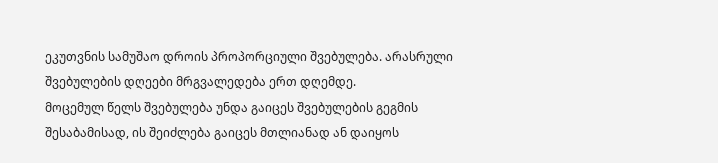ეკუთვნის სამუშაო დროის პროპორციული შვებულება. არასრული შვებულების დღეები მრგვალედება ერთ დღემდე.
მოცემულ წელს შვებულება უნდა გაიცეს შვებულების გეგმის შესაბამისად, ის შეიძლება გაიცეს მთლიანად ან დაიყოს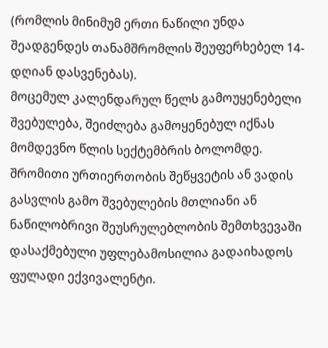(რომლის მინიმუმ ერთი ნაწილი უნდა შეადგენდეს თანამშრომლის შეუფერხებელ 14-დღიან დასვენებას).
მოცემულ კალენდარულ წელს გამოუყენებელი შვებულება, შეიძლება გამოყენებულ იქნას მომდევნო წლის სექტემბრის ბოლომდე. შრომითი ურთიერთობის შეწყვეტის ან ვადის გასვლის გამო შვებულების მთლიანი ან ნაწილობრივი შეუსრულებლობის შემთხვევაში დასაქმებული უფლებამოსილია გადაიხადოს ფულადი ექვივალენტი.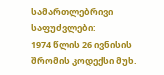სამართლებრივი საფუძვლები:
1974 წლის 26 ივნისის შრომის კოდექსი მუხ.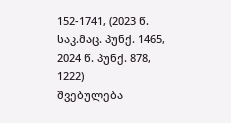152-1741, (2023 წ. საკ.მაც. პუნქ. 1465, 2024 წ. პუნქ. 878, 1222)
შვებულება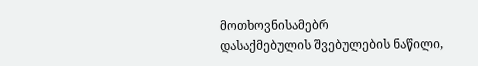მოთხოვნისამებრ
დასაქმებულის შვებულების ნაწილი,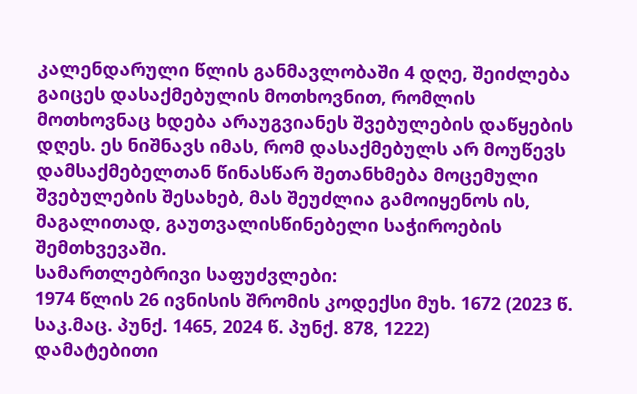კალენდარული წლის განმავლობაში 4 დღე, შეიძლება გაიცეს დასაქმებულის მოთხოვნით, რომლის მოთხოვნაც ხდება არაუგვიანეს შვებულების დაწყების დღეს. ეს ნიშნავს იმას, რომ დასაქმებულს არ მოუწევს დამსაქმებელთან წინასწარ შეთანხმება მოცემული შვებულების შესახებ, მას შეუძლია გამოიყენოს ის, მაგალითად, გაუთვალისწინებელი საჭიროების შემთხვევაში.
სამართლებრივი საფუძვლები:
1974 წლის 26 ივნისის შრომის კოდექსი მუხ. 1672 (2023 წ. საკ.მაც. პუნქ. 1465, 2024 წ. პუნქ. 878, 1222)
დამატებითი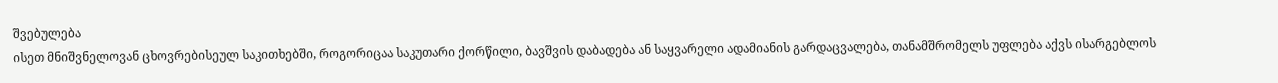შვებულება
ისეთ მნიშვნელოვან ცხოვრებისეულ საკითხებში, როგორიცაა საკუთარი ქორწილი, ბავშვის დაბადება ან საყვარელი ადამიანის გარდაცვალება, თანამშრომელს უფლება აქვს ისარგებლოს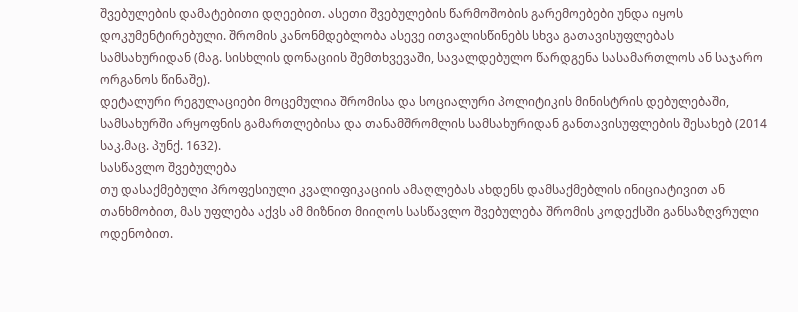შვებულების დამატებითი დღეებით. ასეთი შვებულების წარმოშობის გარემოებები უნდა იყოს დოკუმენტირებული. შრომის კანონმდებლობა ასევე ითვალისწინებს სხვა გათავისუფლებას სამსახურიდან (მაგ. სისხლის დონაციის შემთხვევაში, სავალდებულო წარდგენა სასამართლოს ან საჯარო ორგანოს წინაშე).
დეტალური რეგულაციები მოცემულია შრომისა და სოციალური პოლიტიკის მინისტრის დებულებაში, სამსახურში არყოფნის გამართლებისა და თანამშრომლის სამსახურიდან განთავისუფლების შესახებ (2014 საკ.მაც. პუნქ. 1632).
სასწავლო შვებულება
თუ დასაქმებული პროფესიული კვალიფიკაციის ამაღლებას ახდენს დამსაქმებლის ინიციატივით ან თანხმობით, მას უფლება აქვს ამ მიზნით მიიღოს სასწავლო შვებულება შრომის კოდექსში განსაზღვრული ოდენობით.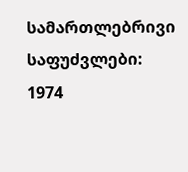სამართლებრივი საფუძვლები:
1974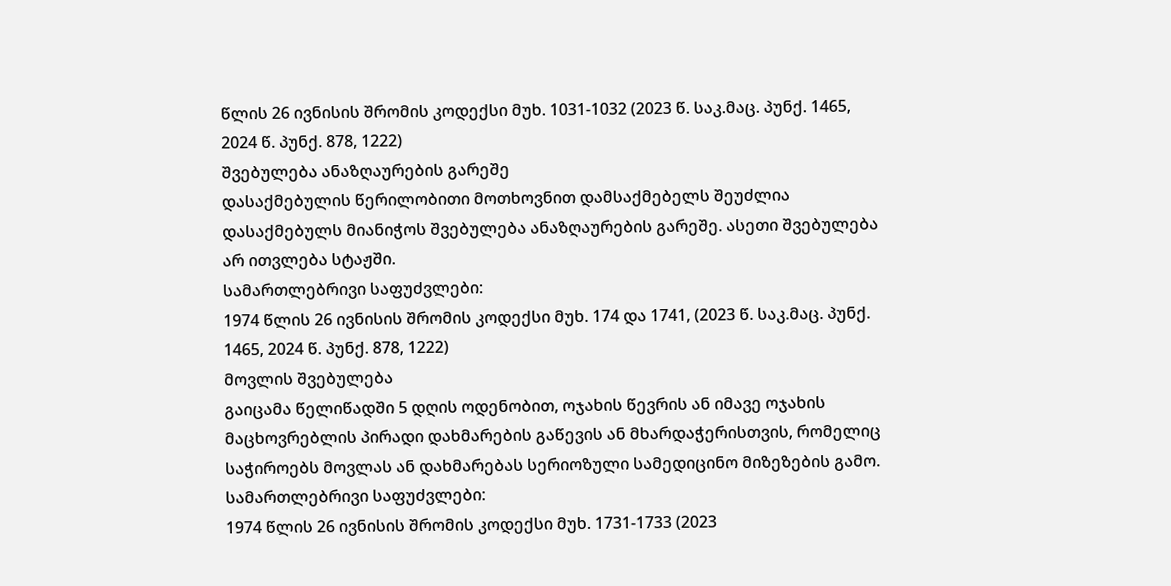წლის 26 ივნისის შრომის კოდექსი მუხ. 1031-1032 (2023 წ. საკ.მაც. პუნქ. 1465, 2024 წ. პუნქ. 878, 1222)
შვებულება ანაზღაურების გარეშე
დასაქმებულის წერილობითი მოთხოვნით დამსაქმებელს შეუძლია დასაქმებულს მიანიჭოს შვებულება ანაზღაურების გარეშე. ასეთი შვებულება არ ითვლება სტაჟში.
სამართლებრივი საფუძვლები:
1974 წლის 26 ივნისის შრომის კოდექსი მუხ. 174 და 1741, (2023 წ. საკ.მაც. პუნქ. 1465, 2024 წ. პუნქ. 878, 1222)
მოვლის შვებულება
გაიცამა წელიწადში 5 დღის ოდენობით, ოჯახის წევრის ან იმავე ოჯახის მაცხოვრებლის პირადი დახმარების გაწევის ან მხარდაჭერისთვის, რომელიც საჭიროებს მოვლას ან დახმარებას სერიოზული სამედიცინო მიზეზების გამო.
სამართლებრივი საფუძვლები:
1974 წლის 26 ივნისის შრომის კოდექსი მუხ. 1731-1733 (2023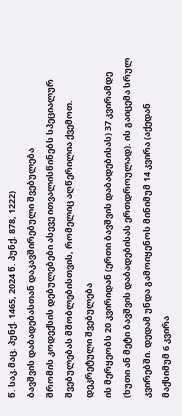წ. საკ.მაც. პუნქ. 1465, 2024 წ. პუნქ. 878, 1222)
ბავშვის დაბადებასთან დაკავშირებული შვებულება
შრომის კოდექსის დებულებები ასევე ითვალისწინებს სპეციალურ შვებულებას მშობლებისთვის, რომელიც აღწერილია ქვემოთ.
დეკრეტული შვებულება
ის მერყეობს 20 კვირიდან (ერთი ბავშვის დაბადებისას) 37 კვირამდე (ხუთი ან მეტი ბავშვის დაბადებისას ერთდროულად). ის გაიცემა სრულ კვირებში. დედამ უნდა გამოიყენოს მინიმუმ 14 კვირა (აქედან მაქსიმუმ 6 კვირა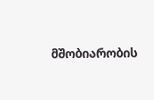მშობიარობის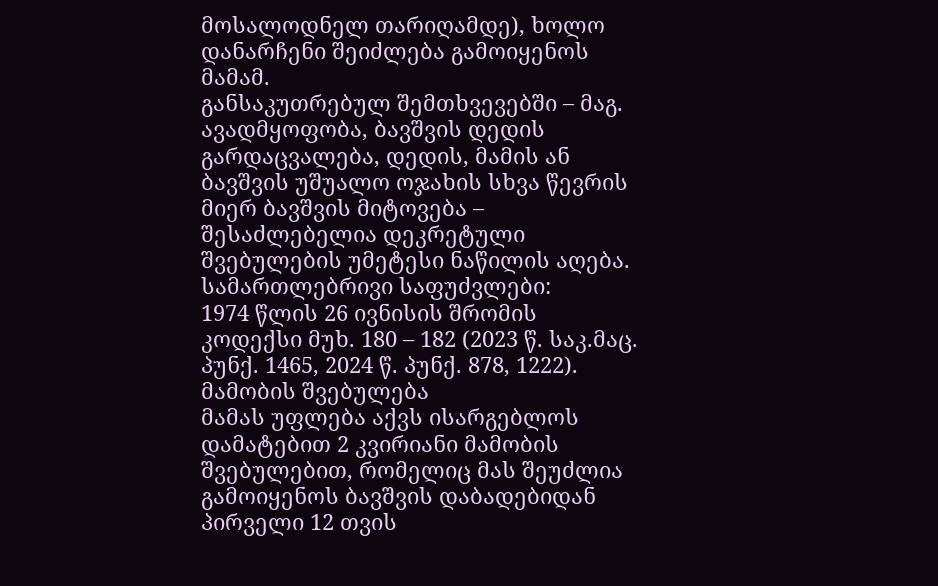მოსალოდნელ თარიღამდე), ხოლო დანარჩენი შეიძლება გამოიყენოს მამამ.
განსაკუთრებულ შემთხვევებში – მაგ. ავადმყოფობა, ბავშვის დედის გარდაცვალება, დედის, მამის ან ბავშვის უშუალო ოჯახის სხვა წევრის მიერ ბავშვის მიტოვება – შესაძლებელია დეკრეტული შვებულების უმეტესი ნაწილის აღება.
სამართლებრივი საფუძვლები:
1974 წლის 26 ივნისის შრომის კოდექსი მუხ. 180 – 182 (2023 წ. საკ.მაც. პუნქ. 1465, 2024 წ. პუნქ. 878, 1222).
მამობის შვებულება
მამას უფლება აქვს ისარგებლოს დამატებით 2 კვირიანი მამობის შვებულებით, რომელიც მას შეუძლია გამოიყენოს ბავშვის დაბადებიდან პირველი 12 თვის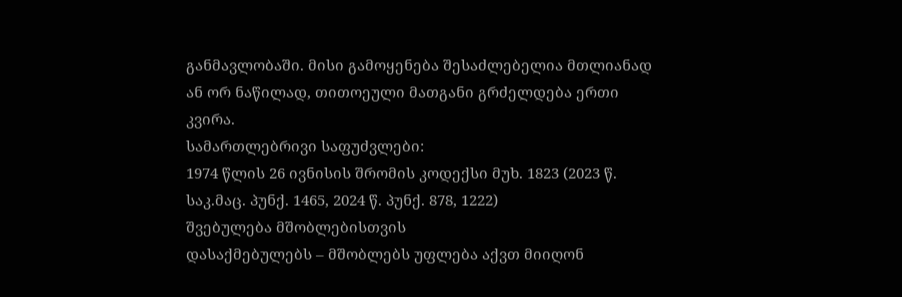განმავლობაში. მისი გამოყენება შესაძლებელია მთლიანად ან ორ ნაწილად, თითოეული მათგანი გრძელდება ერთი კვირა.
სამართლებრივი საფუძვლები:
1974 წლის 26 ივნისის შრომის კოდექსი მუხ. 1823 (2023 წ. საკ.მაც. პუნქ. 1465, 2024 წ. პუნქ. 878, 1222)
შვებულება მშობლებისთვის
დასაქმებულებს – მშობლებს უფლება აქვთ მიიღონ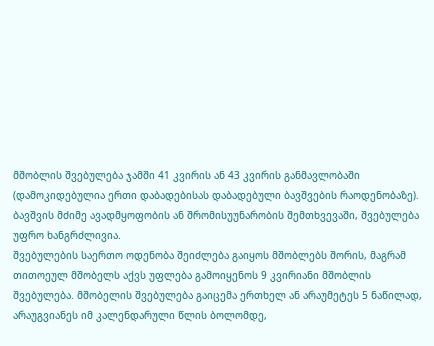მშობლის შვებულება ჯამში 41 კვირის ან 43 კვირის განმავლობაში (დამოკიდებულია ერთი დაბადებისას დაბადებული ბავშვების რაოდენობაზე). ბავშვის მძიმე ავადმყოფობის ან შრომისუუნარობის შემთხვევაში, შვებულება უფრო ხანგრძლივია.
შვებულების საერთო ოდენობა შეიძლება გაიყოს მშობლებს შორის, მაგრამ თითოეულ მშობელს აქვს უფლება გამოიყენოს 9 კვირიანი მშობლის შვებულება. მშობელის შვებულება გაიცემა ერთხელ ან არაუმეტეს 5 ნაწილად, არაუგვიანეს იმ კალენდარული წლის ბოლომდე,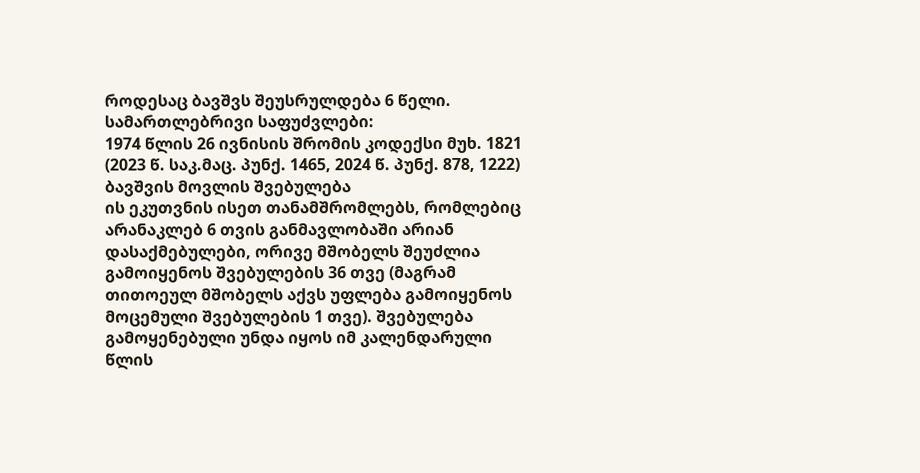როდესაც ბავშვს შეუსრულდება 6 წელი.
სამართლებრივი საფუძვლები:
1974 წლის 26 ივნისის შრომის კოდექსი მუხ. 1821 (2023 წ. საკ.მაც. პუნქ. 1465, 2024 წ. პუნქ. 878, 1222)
ბავშვის მოვლის შვებულება
ის ეკუთვნის ისეთ თანამშრომლებს, რომლებიც არანაკლებ 6 თვის განმავლობაში არიან დასაქმებულები, ორივე მშობელს შეუძლია გამოიყენოს შვებულების 36 თვე (მაგრამ თითოეულ მშობელს აქვს უფლება გამოიყენოს მოცემული შვებულების 1 თვე). შვებულება გამოყენებული უნდა იყოს იმ კალენდარული წლის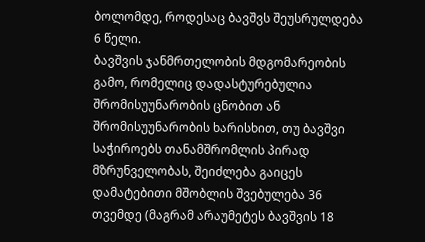ბოლომდე, როდესაც ბავშვს შეუსრულდება 6 წელი.
ბავშვის ჯანმრთელობის მდგომარეობის გამო, რომელიც დადასტურებულია შრომისუუნარობის ცნობით ან შრომისუუნარობის ხარისხით, თუ ბავშვი საჭიროებს თანამშრომლის პირად მზრუნველობას, შეიძლება გაიცეს დამატებითი მშობლის შვებულება 36 თვემდე (მაგრამ არაუმეტეს ბავშვის 18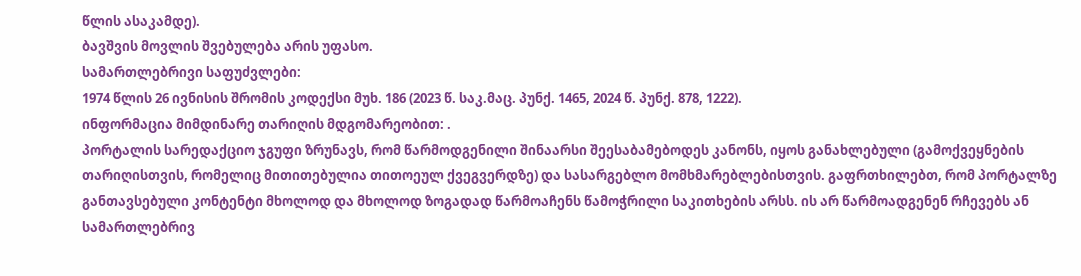წლის ასაკამდე).
ბავშვის მოვლის შვებულება არის უფასო.
სამართლებრივი საფუძვლები:
1974 წლის 26 ივნისის შრომის კოდექსი მუხ. 186 (2023 წ. საკ.მაც. პუნქ. 1465, 2024 წ. პუნქ. 878, 1222).
ინფორმაცია მიმდინარე თარიღის მდგომარეობით: .
პორტალის სარედაქციო ჯგუფი ზრუნავს, რომ წარმოდგენილი შინაარსი შეესაბამებოდეს კანონს, იყოს განახლებული (გამოქვეყნების თარიღისთვის, რომელიც მითითებულია თითოეულ ქვეგვერდზე) და სასარგებლო მომხმარებლებისთვის. გაფრთხილებთ, რომ პორტალზე განთავსებული კონტენტი მხოლოდ და მხოლოდ ზოგადად წარმოაჩენს წამოჭრილი საკითხების არსს. ის არ წარმოადგენენ რჩევებს ან სამართლებრივ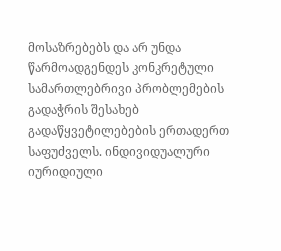მოსაზრებებს და არ უნდა წარმოადგენდეს კონკრეტული სამართლებრივი პრობლემების გადაჭრის შესახებ გადაწყვეტილებების ერთადერთ საფუძველს. ინდივიდუალური იურიდიული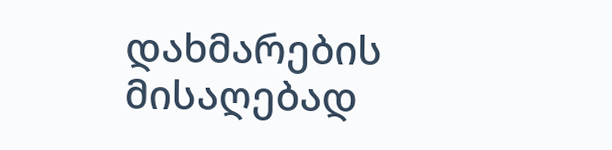დახმარების მისაღებად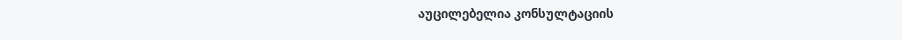აუცილებელია კონსულტაციის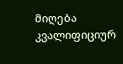მიღება კვალიფიციურ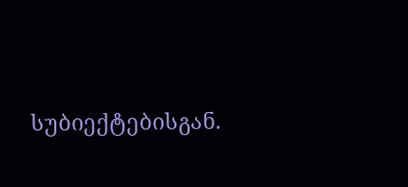სუბიექტებისგან.